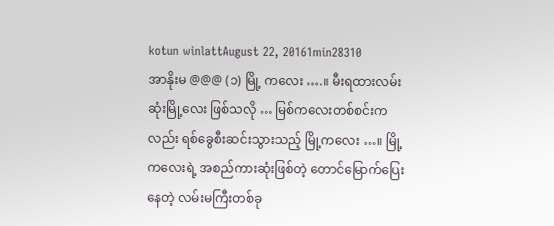kotun winlattAugust 22, 20161min28310
အာနိုးမ @@@ (၁) မြို့ ကလေး ….။ မီးရထားလမ်းဆုံးမြို့လေး ဖြစ်သလို … မြစ်ကလေးတစ်စင်းကလည်း ရစ်ခွေစီးဆင်းသွားသည့် မြို့ကလေး …။ မြို့ကလေးရဲ့ အစည်ကားဆုံးဖြစ်တဲ့ တောင်မြောက်ပြေးနေတဲ့ လမ်းမကြီးတစ်ခု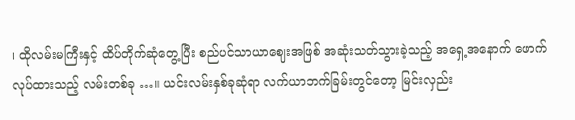၊ ထိုလမ်းမကြီးနှင့် ထိပ်တိုက်ဆုံတွေ့ပြီး စည်ပင်သာယာဈေးအဖြစ် အဆုံးသတ်သွားခဲ့သည့် အရှေ့အနောက် ဖောက်လုပ်ထားသည့် လမ်းတစ်ခု …။ ယင်းလမ်းနှစ်ခုဆုံရာ လက်ယာဘက်ခြမ်းတွင်တော့ မြင်းလှည်း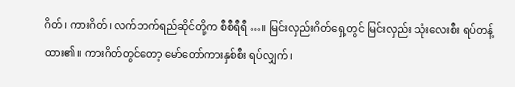ဂိတ်၊ ကားဂိတ်၊ လက်ဘက်ရည်ဆိုင်တို့က စီစီရီရီ …။ မြင်းလှည်းဂိတ်ရှေ့တွင် မြင်းလှည်း သုံးလေးစီး ရပ်တန့်ထား၏။ ကားဂိတ်တွင်တော့ မော်တော်ကားနှစ်စီး ရပ်လျှက်၊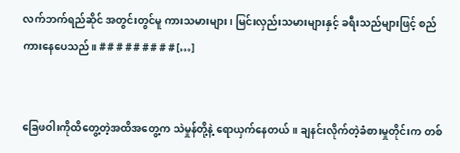လက်ဘက်ရည်ဆိုင် အတွင်းတွင်မူ ကားသမားများ၊ မြင်းလှည်းသမားများနှင့် ခရီးသည်များဖြင့် စည်ကားနေပေသည်။ # # # # # # # # # […]


ခြေဖဝါးကိုထိတွေ့တဲ့အထိအတွေ့က သဲမှုန်တို့နဲ့ ရောယှက်နေတယ်။ ချနင်းလိုက်တဲ့ခံစားမှုတိုင်းက တစ်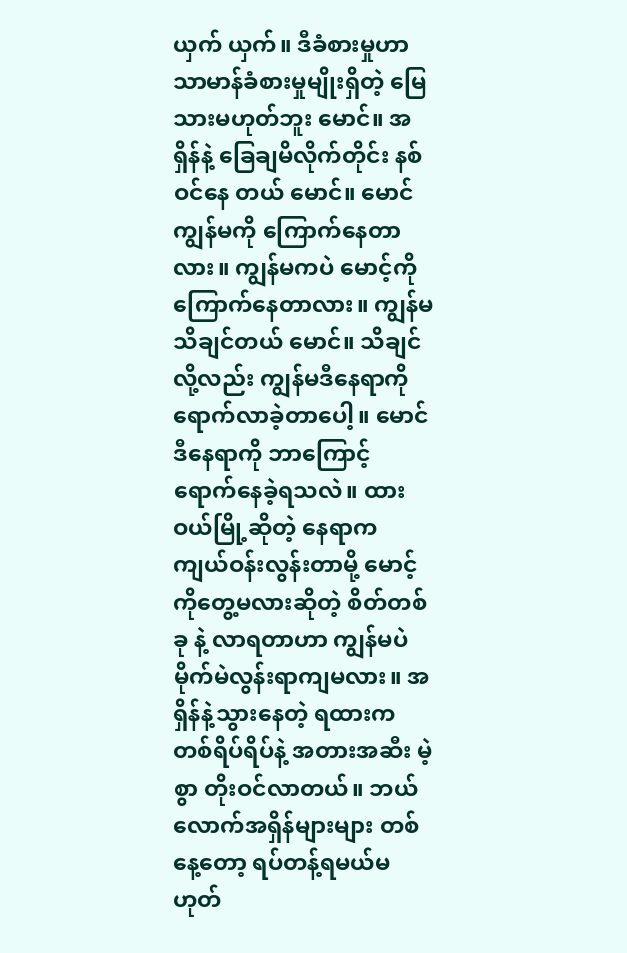ယှက် ယှက်။ ဒီခံစားမှုဟာ သာမာန်ခံစားမှုမျိုးရှိတဲ့ မြေသားမဟုတ်ဘူး မောင်။ အရှိန်နဲ့ ခြေချမိလိုက်တိုင်း နစ်ဝင်နေ တယ် မောင်။ မောင် ကျွန်မကို ကြောက်နေတာလား။ ကျွန်မကပဲ မောင့်ကို ကြောက်နေတာလား။ ကျွန်မ သိချင်တယ် မောင်။ သိချင်လို့လည်း ကျွန်မဒီနေရာကို ရောက်လာခဲ့တာပေါ့။ မောင်ဒီနေရာကို ဘာကြောင့် ရောက်နေခဲ့ရသလဲ။ ထားဝယ်မြို့ဆိုတဲ့ နေရာက ကျယ်ဝန်းလွန်းတာမို့ မောင့်ကိုတွေ့မလားဆိုတဲ့ စိတ်တစ်ခု နဲ့ လာရတာဟာ ကျွန်မပဲမိုက်မဲလွန်းရာကျမလား။ အရှိန်နဲ့သွားနေတဲ့ ရထားက တစ်ရိပ်ရိပ်နဲ့ အတားအဆီး မဲ့စွာ တိုးဝင်လာတယ်။ ဘယ်လောက်အရှိန်များများ တစ်နေ့တော့ ရပ်တန့်ရမယ်မဟုတ်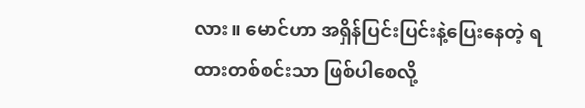လား။ မောင်ဟာ အရှိန်ပြင်းပြင်းနဲ့ပြေးနေတဲ့ ရထားတစ်စင်းသာ ဖြစ်ပါစေလို့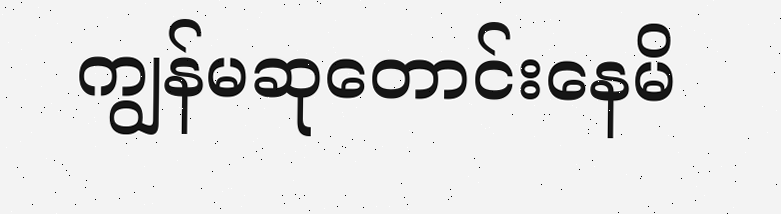ကျွန်မဆုတောင်းနေမိ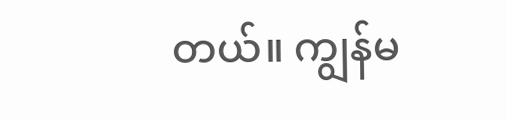တယ်။ ကျွန်မ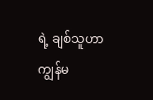ရဲ့ ချစ်သူဟာ ကျွန်မ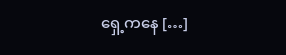ရှေ့ကနေ […]